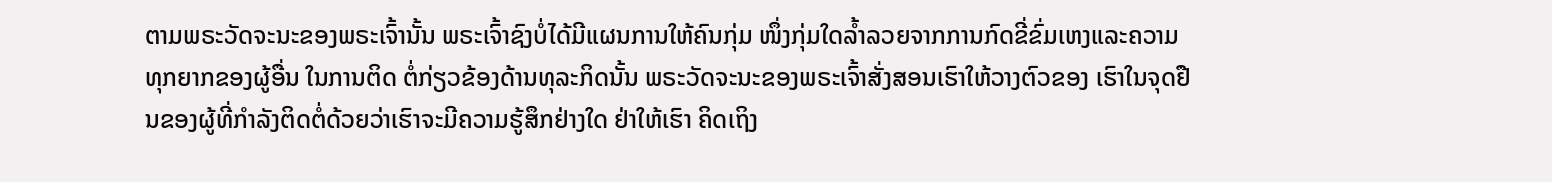ຕາມພຣະວັດຈະນະຂອງພຣະເຈົ້ານັ້ນ ພຣະເຈົ້າຊົງບໍ່ໄດ້ມີແຜນການໃຫ້ຄົນກຸ່ມ ໜຶ່ງກຸ່ມໃດລໍ້າລວຍຈາກການກົດຂີ່ຂົ່ມເຫງແລະຄວາມທຸກຍາກຂອງຜູ້ອື່ນ ໃນການຕິດ ຕໍ່ກ່ຽວຂ້ອງດ້ານທຸລະກິດນັ້ນ ພຣະວັດຈະນະຂອງພຣະເຈົ້າສັ່ງສອນເຮົາໃຫ້ວາງຕົວຂອງ ເຮົາໃນຈຸດຢືນຂອງຜູ້ທີ່ກໍາລັງຕິດຕໍ່ດ້ວຍວ່າເຮົາຈະມີຄວາມຮູ້ສຶກຢ່າງໃດ ຢ່າໃຫ້ເຮົາ ຄິດເຖິງ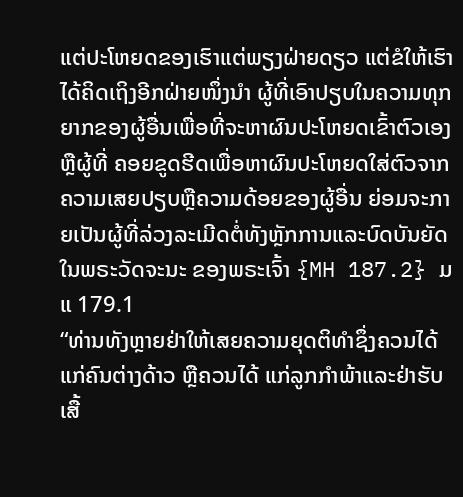ແຕ່ປະໂຫຍດຂອງເຮົາແຕ່ພຽງຝ່າຍດຽວ ແຕ່ຂໍໃຫ້ເຮົາໄດ້ຄິດເຖິງອີກຝ່າຍໜຶ່ງນໍາ ຜູ້ທີ່ເອົາປຽບໃນຄວາມທຸກຍາກຂອງຜູ້ອື່ນເພື່ອທີ່ຈະຫາຜົນປະໂຫຍດເຂົ້າຕົວເອງ ຫຼືຜູ້ທີ່ ຄອຍຂູດຮີດເພື່ອຫາຜົນປະໂຫຍດໃສ່ຕົວຈາກຄວາມເສຍປຽບຫຼືຄວາມດ້ອຍຂອງຜູ້ອື່ນ ຍ່ອມຈະກາຍເປັນຜູ້ທີ່ລ່ວງລະເມີດຕໍ່ທັງຫຼັກການແລະບົດບັນຍັດໃນພຣະວັດຈະນະ ຂອງພຣະເຈົ້າ {MH 187.2} ມແ 179.1
“ທ່ານທັງຫຼາຍຢ່າໃຫ້ເສຍຄວາມຍຸດຕິທໍາຊຶ່ງຄວນໄດ້ແກ່ຄົນຕ່າງດ້າວ ຫຼືຄວນໄດ້ ແກ່ລູກກໍາພ້າແລະຢ່າຮັບເສື້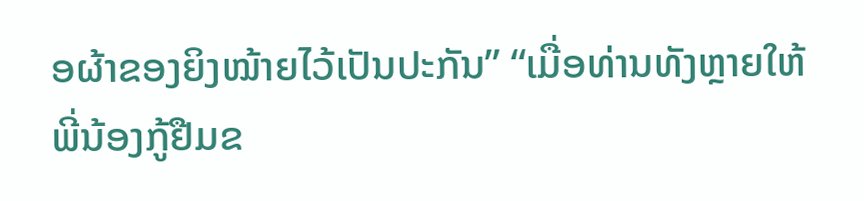ອຜ້າຂອງຍິງໝ້າຍໄວ້ເປັນປະກັນ” “ເມື່ອທ່ານທັງຫຼາຍໃຫ້ ພີ່ນ້ອງກູ້ຢືມຂ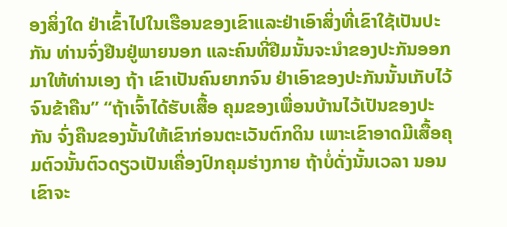ອງສິ່ງໃດ ຢ່າເຂົ້າໄປໃນເຮືອນຂອງເຂົາແລະຢ່າເອົາສິ່ງທີ່ເຂົາໃຊ້ເປັນປະກັນ ທ່ານຈົ່ງຢືນຢູ່ພາຍນອກ ແລະຄົນທີ່ຢືມນັ້ນຈະນໍາຂອງປະກັນອອກມາໃຫ້ທ່ານເອງ ຖ້າ ເຂົາເປັນຄົນຍາກຈົນ ຢ່າເອົາຂອງປະກັນນັ້ນເກັບໄວ້ຈົນຂ້າຄືນ” “ຖ້າເຈົ້າໄດ້ຮັບເສື້ອ ຄຸມຂອງເພື່ອນບ້ານໄວ້ເປັນຂອງປະກັນ ຈົ່ງຄືນຂອງນັ້ນໃຫ້ເຂົາກ່ອນຕະເວັນຕົກດິນ ເພາະເຂົາອາດມີເສື້ອຄຸມຕົວນັ້ນຕົວດຽວເປັນເຄື່ອງປົກຄຸມຮ່າງກາຍ ຖ້າບໍ່ດັ່ງນັ້ນເວລາ ນອນເຂົາຈະ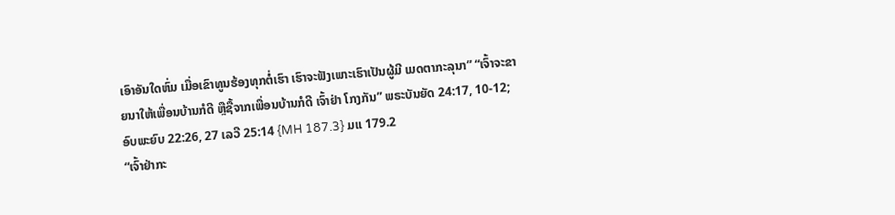ເອົາອັນໃດຫົ່ມ ເມື່ອເຂົາທູນຮ້ອງທຸກຕໍ່ເຮົາ ເຮົາຈະຟັງເພາະເຮົາເປັນຜູ້ມີ ເມດຕາກະລຸນາ” “ເຈົ້າຈະຂາຍນາໃຫ້ເພື່ອນບ້ານກໍດີ ຫຼືຊື້ຈາກເພື່ອນບ້ານກໍດີ ເຈົ້າຢ່າ ໂກງກັນ” ພຣະບັນຍັດ 24:17, 10-12; ອົບພະຍົບ 22:26, 27 ເລວີ 25:14 {MH 187.3} ມແ 179.2
“ເຈົ້າຢ່າກະ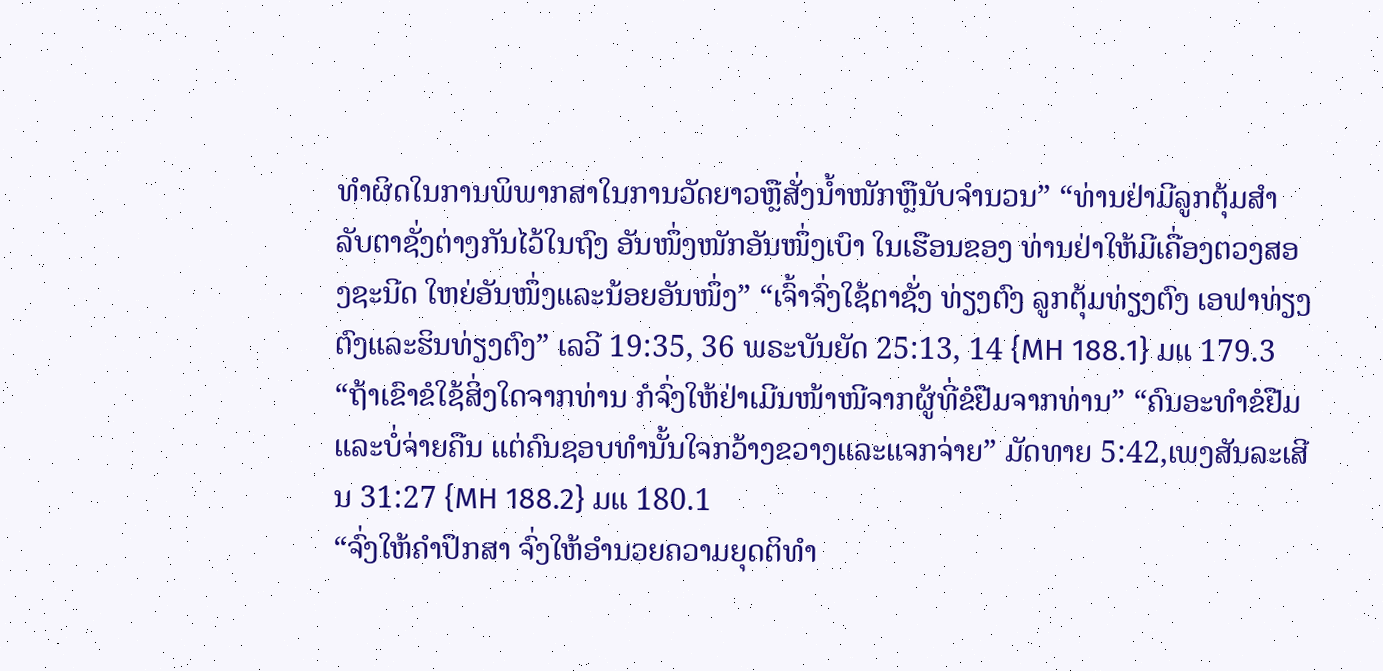ທໍາຜິດໃນການພິພາກສາໃນການວັດຍາວຫຼືສັ່ງນໍ້າໜັກຫຼືນັບຈໍານວນ” “ທ່ານຢ່າມີລູກຕຸ້ມສໍາລັບຕາຊັ່ງຕ່າງກັນໄວ້ໃນຖົງ ອັນໜຶ່ງໜັກອັນໜຶ່ງເບົາ ໃນເຮືອນຂອງ ທ່ານຢ່າໃຫ້ມີເຄື່ອງຕວງສອງຊະນີດ ໃຫຍ່ອັນໜຶ່ງແລະນ້ອຍອັນໜຶ່ງ” “ເຈົ້າຈົ່ງໃຊ້ຕາຊັ່ງ ທ່ຽງຕົງ ລູກຕຸ້ມທ່ຽງຕົງ ເອຟາທ່ຽງຕົງແລະຮິນທ່ຽງຕົງ” ເລວີ 19:35, 36 ພຣະບັນຍັດ 25:13, 14 {MH 188.1} ມແ 179.3
“ຖ້າເຂົາຂໍໃຊ້ສິ່ງໃດຈາກທ່ານ ກໍຈົ່ງໃຫ້ຢ່າເມີນໜ້າໜີຈາກຜູ້ທີ່ຂໍຢືມຈາກທ່ານ” “ຄົນອະທໍາຂໍຢືມແລະບໍ່ຈ່າຍຄືນ ແຕ່ຄົນຊອບທໍານັ້ນໃຈກວ້າງຂວາງແລະແຈກຈ່າຍ” ມັດທາຍ 5:42,ເພງສັນລະເສີນ 31:27 {MH 188.2} ມແ 180.1
“ຈົ່ງໃຫ້ຄໍາປຶກສາ ຈົ່ງໃຫ້ອໍານວຍຄວາມຍຸດຕິທໍາ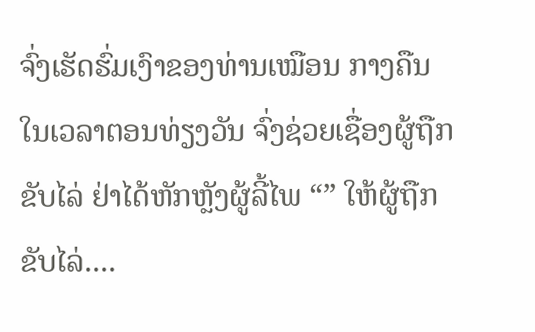ຈົ່ງເຮັດຮົ່ມເງົາຂອງທ່ານເໝືອນ ກາງຄືນ ໃນເວລາຕອນທ່ຽງວັນ ຈົ່ງຊ່ວຍເຊື່ອງຜູ້ຖືກຂັບໄລ່ ຢ່າໄດ້ຫັກຫຼັງຜູ້ລີ້ໄພ “” ໃຫ້ຜູ້ຖືກຂັບໄລ່....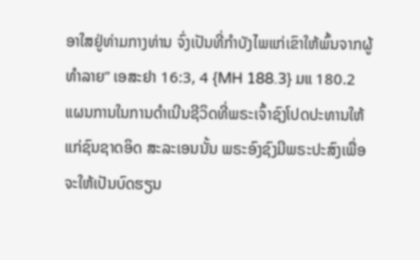ອາໃສຢູ່ທ່າມກາງທ່ານ ຈົ່ງເປັນທີ່ກໍາບັງໄພແກ່ເຂົາໃຫ້ພົ້ນຈາກຜູ້ ທໍາລາຍ” ເອສະຢາ 16:3, 4 {MH 188.3} ມແ 180.2
ແຜນການໃນການດໍາເນີນຊີວິດທີ່ພຣະເຈົ້າຊົງໂປດປະທານໃຫ້ແກ່ຊົນຊາດອິດ ສະລະເອນນັ້ນ ພຣະອົງຊົງມີພຣະປະສົງເພື່ອຈະໃຫ້ເປັນບົດຮຽນ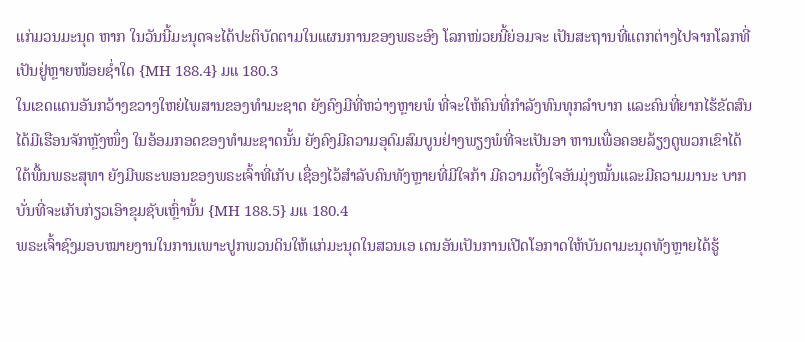ແກ່ມວນມະນຸດ ຫາກ ໃນວັນນີ້ມະນຸດຈະໄດ້ປະຕິບັດຕາມໃນແຜນການຂອງພຣະອົງ ໂລກໜ່ວຍນີ້ຍ່ອມຈະ ເປັນສະຖານທີ່ແຕກຕ່າງໄປຈາກໂລກທີ່ເປັນຢູ່ຫຼາຍໜ້ອຍຊໍ່າໃດ {MH 188.4} ມແ 180.3
ໃນເຂດແດນອັນກວ້າງຂວາງໃຫຍ່ໄພສານຂອງທໍາມະຊາດ ຍັງຄົງມີທີ່ຫວ່າງຫຼາຍພໍ ທີ່ຈະໃຫ້ຄົນທີ່ກໍາລັງທົນທຸກລໍາບາກ ແລະຄົນທີ່ຍາກໄຮ້ຂັດສົນໄດ້ມີເຮືອນຈັກຫຼັງໜຶ່ງ ໃນອ້ອມກອດຂອງທໍາມະຊາດນັ້ນ ຍັງຄົງມີຄວາມອຸດົມສົມບູນຢ່າງພຽງພໍທີ່ຈະເປັນອາ ຫານເພື່ອຄອຍລ້ຽງດູພວກເຂົາໄດ້ໃຕ້ພື້ນພຣະສຸທາ ຍັງມີພຣະພອນຂອງພຣະເຈົ້າທີ່ເກັບ ເຊື່ອງໄວ້ສໍາລັບຄົນທັງຫຼາຍທີ່ມີໃຈກ້າ ມີຄວາມຕັ້ງໃຈອັນມຸ່ງໝັ້ນແລະມີຄວາມມານະ ບາກບັ່ນທີ່ຈະເກັບກ່ຽວເອົາຂຸມຊັບເຫຼົ່ານັ້ນ {MH 188.5} ມແ 180.4
ພຣະເຈົ້າຊົງມອບໝາຍງານໃນການເພາະປູກພວນດິນໃຫ້ແກ່ມະນຸດໃນສວນເອ ເດນອັນເປັນການເປີດໂອກາດໃຫ້ບັນດາມະນຸດທັງຫຼາຍໄດ້ຮູ້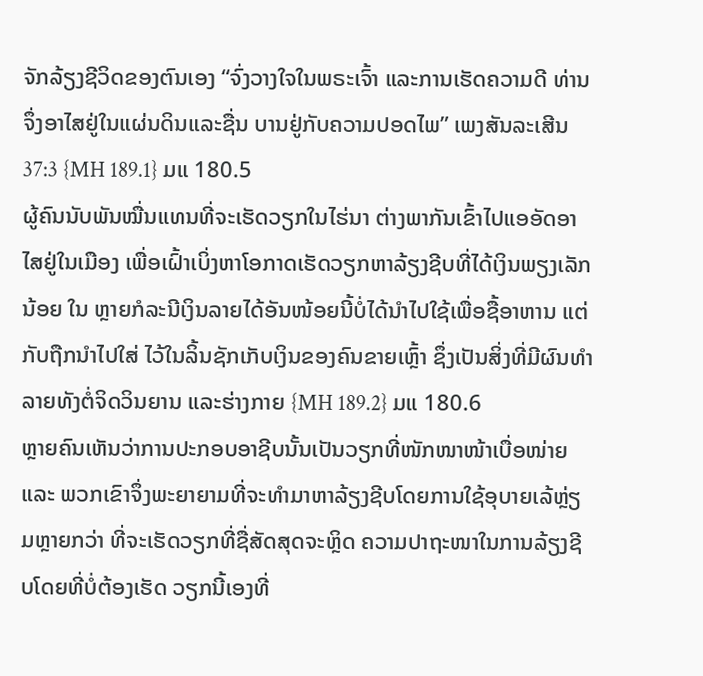ຈັກລ້ຽງຊີວິດຂອງຕົນເອງ “ຈົ່ງວາງໃຈໃນພຣະເຈົ້າ ແລະການເຮັດຄວາມດີ ທ່ານຈຶ່ງອາໄສຢູ່ໃນແຜ່ນດິນແລະຊື່ນ ບານຢູ່ກັບຄວາມປອດໄພ” ເພງສັນລະເສີນ 37:3 {MH 189.1} ມແ 180.5
ຜູ້ຄົນນັບພັນໝື່ນແທນທີ່ຈະເຮັດວຽກໃນໄຮ່ນາ ຕ່າງພາກັນເຂົ້າໄປແອອັດອາ ໄສຢູ່ໃນເມືອງ ເພື່ອເຝົ້າເບິ່ງຫາໂອກາດເຮັດວຽກຫາລ້ຽງຊີບທີ່ໄດ້ເງິນພຽງເລັກນ້ອຍ ໃນ ຫຼາຍກໍລະນີເງິນລາຍໄດ້ອັນໜ້ອຍນີ້ບໍ່ໄດ້ນໍາໄປໃຊ້ເພື່ອຊື້ອາຫານ ແຕ່ກັບຖືກນໍາໄປໃສ່ ໄວ້ໃນລິ້ນຊັກເກັບເງິນຂອງຄົນຂາຍເຫຼົ້າ ຊຶ່ງເປັນສິ່ງທີ່ມີຜົນທໍາລາຍທັງຕໍ່ຈິດວິນຍານ ແລະຮ່າງກາຍ {MH 189.2} ມແ 180.6
ຫຼາຍຄົນເຫັນວ່າການປະກອບອາຊີບນັ້ນເປັນວຽກທີ່ໜັກໜາໜ້າເບື່ອໜ່າຍ ແລະ ພວກເຂົາຈຶ່ງພະຍາຍາມທີ່ຈະທໍາມາຫາລ້ຽງຊີບໂດຍການໃຊ້ອຸບາຍເລ້ຫຼ່ຽມຫຼາຍກວ່າ ທີ່ຈະເຮັດວຽກທີ່ຊື່ສັດສຸດຈະຫຼິດ ຄວາມປາຖະໜາໃນການລ້ຽງຊີບໂດຍທີ່ບໍ່ຕ້ອງເຮັດ ວຽກນີ້ເອງທີ່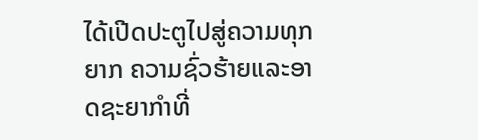ໄດ້ເປີດປະຕູໄປສູ່ຄວາມທຸກຍາກ ຄວາມຊົ່ວຮ້າຍແລະອາດຊະຍາກໍາທີ່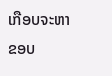ເກືອບຈະຫາຂອບ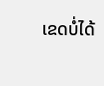ເຂດບໍ່ໄດ້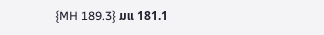{MH 189.3} ມແ 181.1